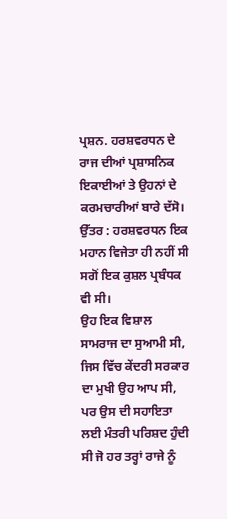ਪ੍ਰਸ਼ਨ. ਹਰਸ਼ਵਰਧਨ ਦੇ ਰਾਜ ਦੀਆਂ ਪ੍ਰਸ਼ਾਸਨਿਕ ਇਕਾਈਆਂ ਤੇ ਉਹਨਾਂ ਦੇ ਕਰਮਚਾਰੀਆਂ ਬਾਰੇ ਦੱਸੋ।
ਉੱਤਰ : ਹਰਸ਼ਵਰਧਨ ਇਕ ਮਹਾਨ ਵਿਜੇਤਾ ਹੀ ਨਹੀਂ ਸੀ ਸਗੋਂ ਇਕ ਕੁਸ਼ਲ ਪ੍ਰਬੰਧਕ ਵੀ ਸੀ।
ਉਹ ਇਕ ਵਿਸ਼ਾਲ ਸਾਮਰਾਜ ਦਾ ਸੁਆਮੀ ਸੀ, ਜਿਸ ਵਿੱਚ ਕੇਂਦਰੀ ਸਰਕਾਰ ਦਾ ਮੁਖੀ ਉਹ ਆਪ ਸੀ, ਪਰ ਉਸ ਦੀ ਸਹਾਇਤਾ ਲਈ ਮੰਤਰੀ ਪਰਿਸ਼ਦ ਹੁੰਦੀ ਸੀ ਜੋ ਹਰ ਤਰ੍ਹਾਂ ਰਾਜੇ ਨੂੰ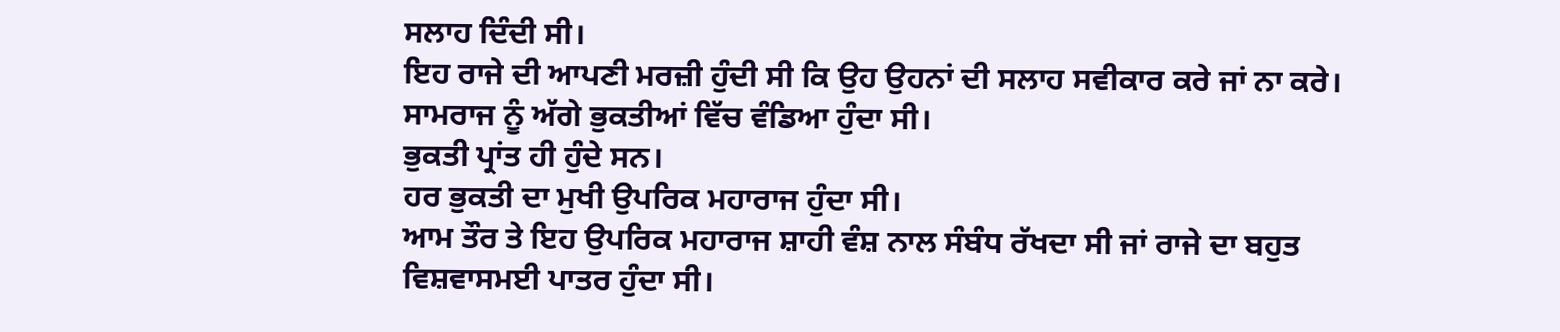ਸਲਾਹ ਦਿੰਦੀ ਸੀ।
ਇਹ ਰਾਜੇ ਦੀ ਆਪਣੀ ਮਰਜ਼ੀ ਹੁੰਦੀ ਸੀ ਕਿ ਉਹ ਉਹਨਾਂ ਦੀ ਸਲਾਹ ਸਵੀਕਾਰ ਕਰੇ ਜਾਂ ਨਾ ਕਰੇ।
ਸਾਮਰਾਜ ਨੂੰ ਅੱਗੇ ਭੁਕਤੀਆਂ ਵਿੱਚ ਵੰਡਿਆ ਹੁੰਦਾ ਸੀ।
ਭੁਕਤੀ ਪ੍ਰਾਂਤ ਹੀ ਹੁੰਦੇ ਸਨ।
ਹਰ ਭੁਕਤੀ ਦਾ ਮੁਖੀ ਉਪਰਿਕ ਮਹਾਰਾਜ ਹੁੰਦਾ ਸੀ।
ਆਮ ਤੌਰ ਤੇ ਇਹ ਉਪਰਿਕ ਮਹਾਰਾਜ ਸ਼ਾਹੀ ਵੰਸ਼ ਨਾਲ ਸੰਬੰਧ ਰੱਖਦਾ ਸੀ ਜਾਂ ਰਾਜੇ ਦਾ ਬਹੁਤ ਵਿਸ਼ਵਾਸਮਈ ਪਾਤਰ ਹੁੰਦਾ ਸੀ।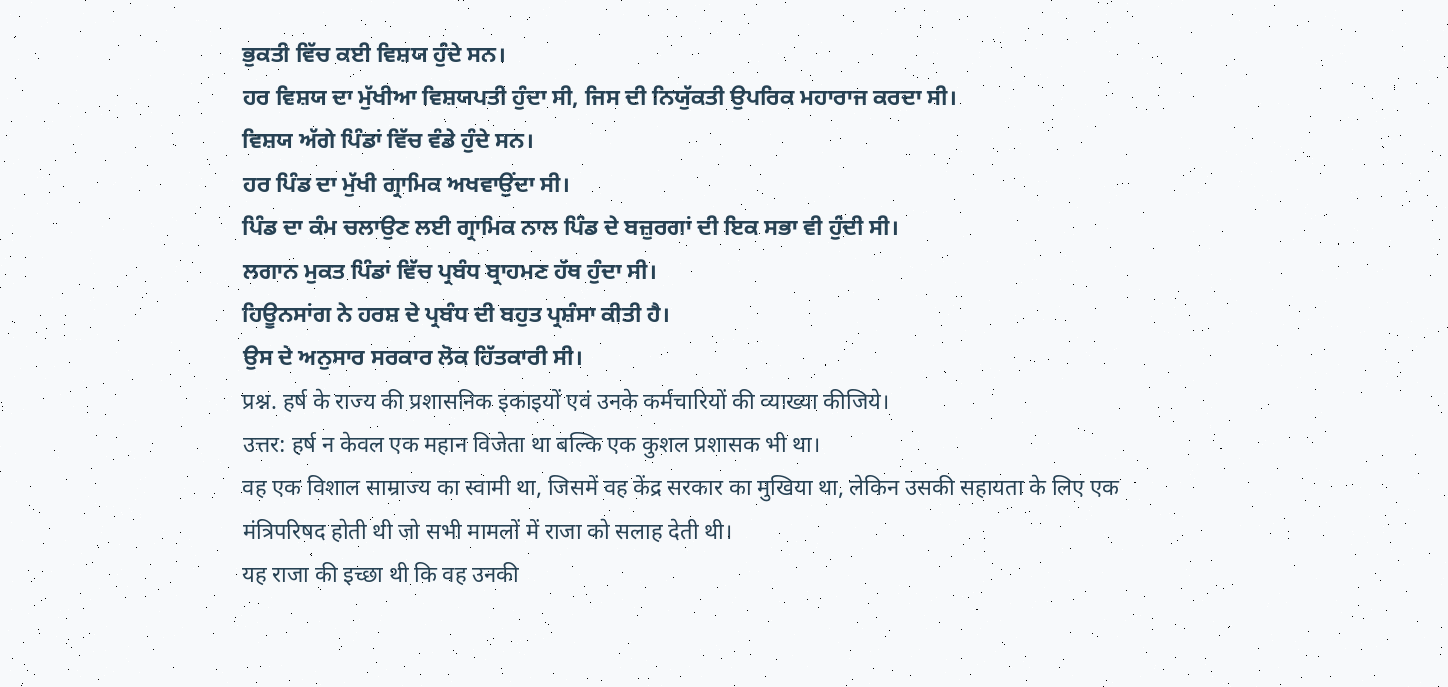ਭੁਕਤੀ ਵਿੱਚ ਕਈ ਵਿਸ਼ਯ ਹੁੰਦੇ ਸਨ।
ਹਰ ਵਿਸ਼ਯ ਦਾ ਮੁੱਖੀਆ ਵਿਸ਼ਯਪਤੀ ਹੁੰਦਾ ਸੀ, ਜਿਸ ਦੀ ਨਿਯੁੱਕਤੀ ਉਪਰਿਕ ਮਹਾਰਾਜ ਕਰਦਾ ਸੀ।
ਵਿਸ਼ਯ ਅੱਗੇ ਪਿੰਡਾਂ ਵਿੱਚ ਵੰਡੇ ਹੁੰਦੇ ਸਨ।
ਹਰ ਪਿੰਡ ਦਾ ਮੁੱਖੀ ਗ੍ਰਾਮਿਕ ਅਖਵਾਉਂਦਾ ਸੀ।
ਪਿੰਡ ਦਾ ਕੰਮ ਚਲਾਉਣ ਲਈ ਗ੍ਰਾਮਿਕ ਨਾਲ ਪਿੰਡ ਦੇ ਬਜ਼ੁਰਗਾਂ ਦੀ ਇਕ ਸਭਾ ਵੀ ਹੁੰਦੀ ਸੀ।
ਲਗਾਨ ਮੁਕਤ ਪਿੰਡਾਂ ਵਿੱਚ ਪ੍ਰਬੰਧ ਬ੍ਰਾਹਮਣ ਹੱਥ ਹੁੰਦਾ ਸੀ।
ਹਿਊਨਸਾਂਗ ਨੇ ਹਰਸ਼ ਦੇ ਪ੍ਰਬੰਧ ਦੀ ਬਹੁਤ ਪ੍ਰਸ਼ੰਸਾ ਕੀਤੀ ਹੈ।
ਉਸ ਦੇ ਅਨੁਸਾਰ ਸਰਕਾਰ ਲੋਕ ਹਿੱਤਕਾਰੀ ਸੀ।
प्रश्न. हर्ष के राज्य की प्रशासनिक इकाइयों एवं उनके कर्मचारियों की व्याख्या कीजिये।
उत्तर: हर्ष न केवल एक महान विजेता था बल्कि एक कुशल प्रशासक भी था।
वह एक विशाल साम्राज्य का स्वामी था, जिसमें वह केंद्र सरकार का मुखिया था, लेकिन उसकी सहायता के लिए एक मंत्रिपरिषद होती थी जो सभी मामलों में राजा को सलाह देती थी।
यह राजा की इच्छा थी कि वह उनकी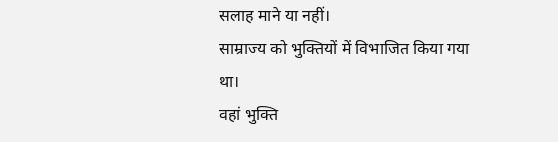सलाह माने या नहीं।
साम्राज्य को भुक्तियों में विभाजित किया गया था।
वहां भुक्ति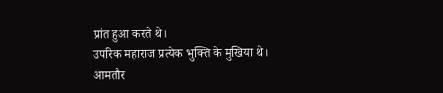प्रांत हुआ करते थे।
उपरिक महाराज प्रत्येक भुक्ति के मुखिया थे।
आमतौर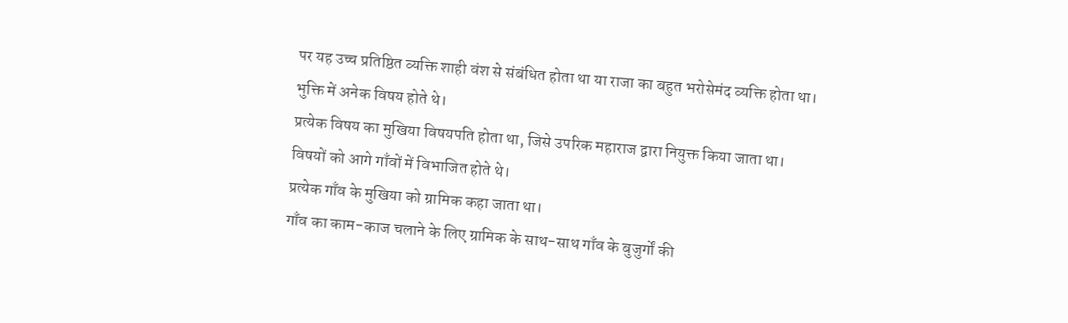पर यह उच्च प्रतिष्ठित व्यक्ति शाही वंश से संबंधित होता था या राजा का बहुत भरोसेमंद व्यक्ति होता था।
भुक्ति में अनेक विषय होते थे।
प्रत्येक विषय का मुखिया विषयपति होता था, जिसे उपरिक महाराज द्वारा नियुक्त किया जाता था।
विषयों को आगे गाँवों में विभाजित होते थे।
प्रत्येक गाँव के मुखिया को ग्रामिक कहा जाता था।
गाँव का काम-काज चलाने के लिए ग्रामिक के साथ-साथ गाँव के बुजुर्गों की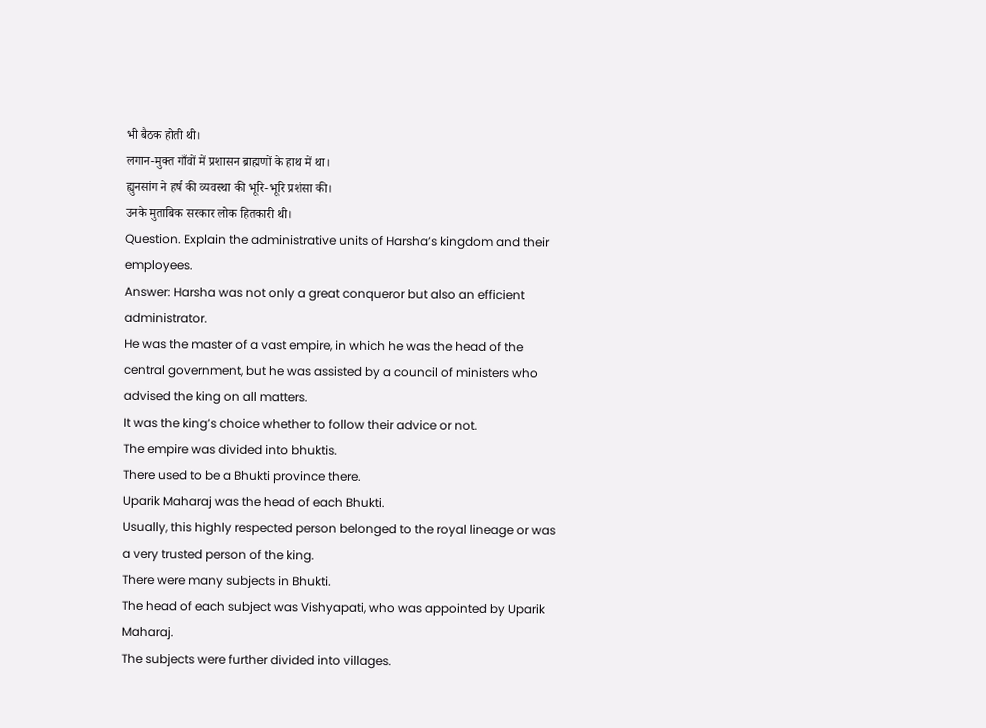भी बैठक होती थी।
लगान-मुक्त गाँवों में प्रशासन ब्राह्मणों के हाथ में था।
ह्युनसांग ने हर्ष की व्यवस्था की भूरि-भूरि प्रशंसा की।
उनके मुताबिक सरकार लोक हितकारी थी।
Question. Explain the administrative units of Harsha’s kingdom and their employees.
Answer: Harsha was not only a great conqueror but also an efficient administrator.
He was the master of a vast empire, in which he was the head of the central government, but he was assisted by a council of ministers who advised the king on all matters.
It was the king’s choice whether to follow their advice or not.
The empire was divided into bhuktis.
There used to be a Bhukti province there.
Uparik Maharaj was the head of each Bhukti.
Usually, this highly respected person belonged to the royal lineage or was a very trusted person of the king.
There were many subjects in Bhukti.
The head of each subject was Vishyapati, who was appointed by Uparik Maharaj.
The subjects were further divided into villages.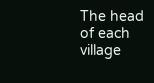The head of each village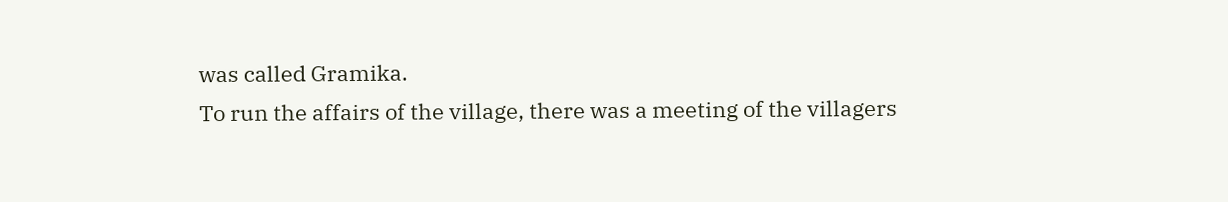was called Gramika.
To run the affairs of the village, there was a meeting of the villagers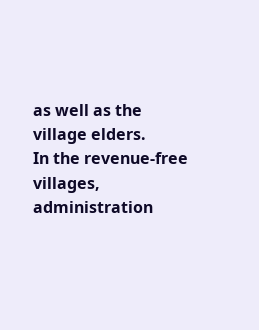as well as the village elders.
In the revenue-free villages, administration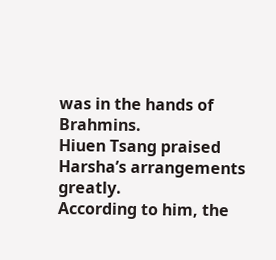was in the hands of Brahmins.
Hiuen Tsang praised Harsha’s arrangements greatly.
According to him, the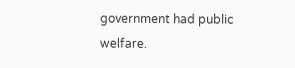government had public welfare.